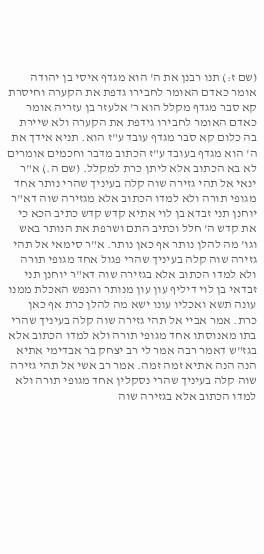(שם ז:) תנו רבנן את ה' הוא מגדף איסי בן יהודה אומר כאדם האומר לחבירו גדפת את הקערה וחיסרת קא סבר מגדף מקלל הוא ר' אלעזר בן עזריה אומר כאדם האומר לחבירו גידפת את הקערה ולא שיירת בה כלום קא סבר מגדף עובד ע"ז הוא. תניא אידך את ה' הוא מגדף בעובד ע"ז הכתוב מדבר וחכמים אומרים לא בא הכתוב אלא ליתן כרת למקלל. (שם ה.) א"ר ינאי אל תהי גזירה שוה קלה בעיניך שהרי נותר אחד מגופי תורה ולא למדו הכתוב אלא מגזירה שוה דא"ר יוחנן תני זבדא בן לוי אתיא קדש קדש כתיב הכא כי את קדש ה' חלל וכתיב התם ושרפת את הנותר באש וגו' מה להלן נותר אף כאן נותר. א"ר סימאי אל תהי גזירה שוה קלה בעיניך שהרי פגול אחד מגופי תורה ולא למדו הכתוב אלא בגזירה שוה דא"ר יוחנן תני זבדאי בן לוי דיליף עון עון מנותר והנפש האכלת ממנו עונה תשא ואכליו עונו ישא מה להלן כרת אף כאן כרת. אמר אביי אל תהי גזירה שוה קלה בעיניך שהרי בתו מאנוסתו אחד מגופי תורה ולא למדו הכתוב אלא בגז"ש דאמר רבה אמר לי רב יצחק בר אבדימי אתיא הנה הנה אתיא זמה זמה. אמר רב אשי אל תהי גזירה שוה קלה בעיניך שהרי נסקלין אחד מגופי תורה ולא למדו הכתוב אלא בגזירה שוה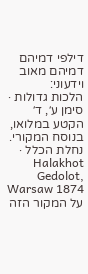דילפי דמיהם דמיהם מאוב וידעוני:
הלכות גדולות · סימן ע׳, ד׳
הקטע במלואו, בנוסח המקורי.
נחלת הכלל · Halakhot Gedolot, Warsaw 1874
על המקור הזה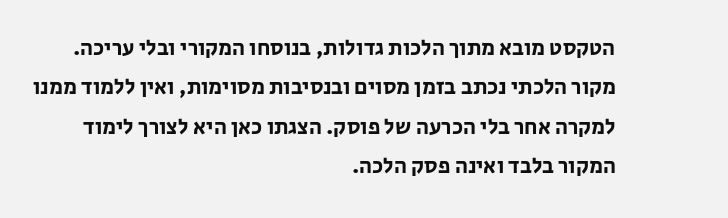הטקסט מובא מתוך הלכות גדולות, בנוסחו המקורי ובלי עריכה. מקור הלכתי נכתב בזמן מסוים ובנסיבות מסוימות, ואין ללמוד ממנו למקרה אחר בלי הכרעה של פוסק. הצגתו כאן היא לצורך לימוד המקור בלבד ואינה פסק הלכה.